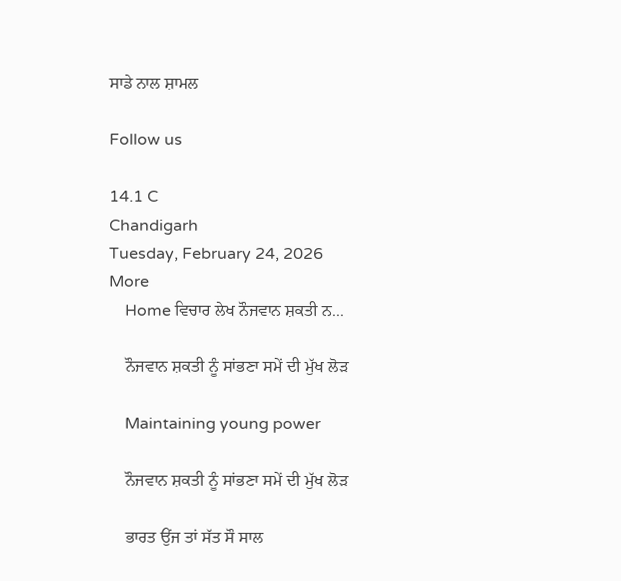ਸਾਡੇ ਨਾਲ ਸ਼ਾਮਲ

Follow us

14.1 C
Chandigarh
Tuesday, February 24, 2026
More
    Home ਵਿਚਾਰ ਲੇਖ ਨੌਜਵਾਨ ਸ਼ਕਤੀ ਨ...

    ਨੌਜਵਾਨ ਸ਼ਕਤੀ ਨੂੰ ਸਾਂਭਣਾ ਸਮੇਂ ਦੀ ਮੁੱਖ ਲੋੜ

    Maintaining young power

    ਨੌਜਵਾਨ ਸ਼ਕਤੀ ਨੂੰ ਸਾਂਭਣਾ ਸਮੇਂ ਦੀ ਮੁੱਖ ਲੋੜ

    ਭਾਰਤ ਉਂਜ ਤਾਂ ਸੱਤ ਸੌ ਸਾਲ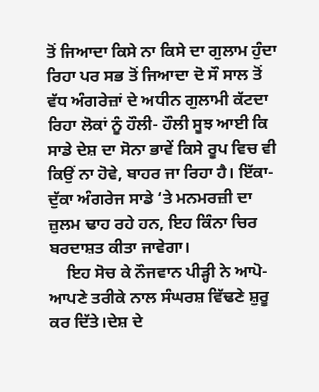ਤੋਂ ਜਿਆਦਾ ਕਿਸੇ ਨਾ ਕਿਸੇ ਦਾ ਗੁਲਾਮ ਹੁੰਦਾ ਰਿਹਾ ਪਰ ਸਭ ਤੋਂ ਜਿਆਦਾ ਦੋ ਸੌ ਸਾਲ ਤੋਂ ਵੱਧ ਅੰਗਰੇਜ਼ਾਂ ਦੇ ਅਧੀਨ ਗੁਲਾਮੀ ਕੱਟਦਾ ਰਿਹਾ ਲੋਕਾਂ ਨੂੰ ਹੌਲੀ- ਹੌਲੀ ਸੂਝ ਆਈ ਕਿ ਸਾਡੇ ਦੇਸ਼ ਦਾ ਸੋਨਾ ਭਾਵੇਂ ਕਿਸੇ ਰੂਪ ਵਿਚ ਵੀ ਕਿਉਂ ਨਾ ਹੋਵੇ, ਬਾਹਰ ਜਾ ਰਿਹਾ ਹੈ। ਇੱਕਾ-ਦੁੱਕਾ ਅੰਗਰੇਜ ਸਾਡੇ ‘ਤੇ ਮਨਮਰਜ਼ੀ ਦਾ ਜ਼ੁਲਮ ਢਾਹ ਰਹੇ ਹਨ, ਇਹ ਕਿੰਨਾ ਚਿਰ ਬਰਦਾਸ਼ਤ ਕੀਤਾ ਜਾਵੇਗਾ।
    ਇਹ ਸੋਚ ਕੇ ਨੌਜਵਾਨ ਪੀੜ੍ਹੀ ਨੇ ਆਪੋ-ਆਪਣੇ ਤਰੀਕੇ ਨਾਲ ਸੰਘਰਸ਼ ਵਿੱਢਣੇ ਸ਼ੁਰੂ ਕਰ ਦਿੱਤੇ।ਦੇਸ਼ ਦੇ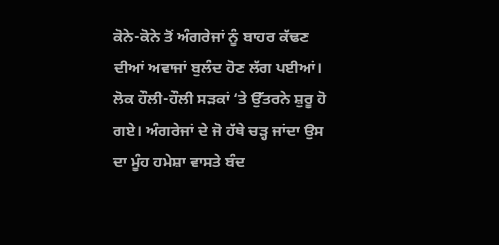ਕੋਨੇ-ਕੋਨੇ ਤੋਂ ਅੰਗਰੇਜਾਂ ਨੂੰ ਬਾਹਰ ਕੱਢਣ ਦੀਆਂ ਅਵਾਜਾਂ ਬੁਲੰਦ ਹੋਣ ਲੱਗ ਪਈਆਂ। ਲੋਕ ਹੌਲੀ-ਹੌਲੀ ਸੜਕਾਂ ‘ਤੇ ਉੱਤਰਨੇ ਸ਼ੁਰੂ ਹੋ ਗਏ। ਅੰਗਰੇਜਾਂ ਦੇ ਜੋ ਹੱਥੇ ਚੜ੍ਹ ਜਾਂਦਾ ਉਸ ਦਾ ਮੂੰਹ ਹਮੇਸ਼ਾ ਵਾਸਤੇ ਬੰਦ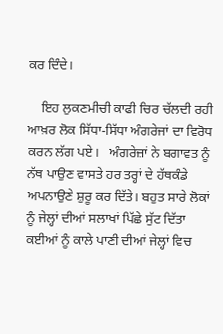ਕਰ ਦਿੰਦੇ।

    ਇਹ ਲੁਕਣਮੀਚੀ ਕਾਫੀ ਚਿਰ ਚੱਲਦੀ ਰਹੀ ਆਖ਼ਰ ਲੋਕ ਸਿੱਧਾ-ਸਿੱਧਾ ਅੰਗਰੇਜਾਂ ਦਾ ਵਿਰੋਧ ਕਰਨ ਲੱਗ ਪਏ।   ਅੰਗਰੇਜ਼ਾਂ ਨੇ ਬਗਾਵਤ ਨੂੰ ਨੱਥ ਪਾਉਣ ਵਾਸਤੇ ਹਰ ਤਰ੍ਹਾਂ ਦੇ ਹੱਥਕੰਡੇ ਅਪਨਾਉਣੇ ਸ਼ੁਰੂ ਕਰ ਦਿੱਤੇ। ਬਹੁਤ ਸਾਰੇ ਲੋਕਾਂ ਨੂੰ ਜੇਲ੍ਹਾਂ ਦੀਆਂ ਸਲਾਖਾਂ ਪਿੱਛੇ ਸੁੱਟ ਦਿੱਤਾ ਕਈਆਂ ਨੂੰ ਕਾਲੇ ਪਾਣੀ ਦੀਆਂ ਜੇਲ੍ਹਾਂ ਵਿਚ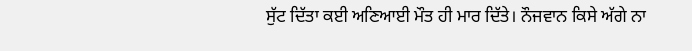ਸੁੱਟ ਦਿੱਤਾ ਕਈ ਅਣਿਆਈ ਮੌਤ ਹੀ ਮਾਰ ਦਿੱਤੇ। ਨੌਜਵਾਨ ਕਿਸੇ ਅੱਗੇ ਨਾ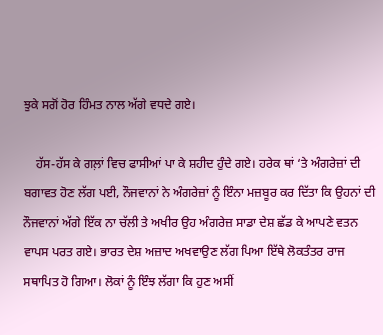ਝੁਕੇ ਸਗੋਂ ਹੋਰ ਹਿੰਮਤ ਨਾਲ ਅੱਗੇ ਵਧਦੇ ਗਏ।

    ਹੱਸ-ਹੱਸ ਕੇ ਗਲ਼ਾਂ ਵਿਚ ਫਾਸੀਆਂ ਪਾ ਕੇ ਸ਼ਹੀਦ ਹੁੰਦੇ ਗਏ। ਹਰੇਕ ਥਾਂ ‘ਤੇ ਅੰਗਰੇਜ਼ਾਂ ਦੀ ਬਗਾਵਤ ਹੋਣ ਲੱਗ ਪਈ, ਨੌਜਵਾਨਾਂ ਨੇ ਅੰਗਰੇਜ਼ਾਂ ਨੂੰ ਇੰਨਾ ਮਜ਼ਬੂਰ ਕਰ ਦਿੱਤਾ ਕਿ ਉਹਨਾਂ ਦੀ ਨੌਜਵਾਨਾਂ ਅੱਗੇ ਇੱਕ ਨਾ ਚੱਲੀ ਤੇ ਅਖੀਰ ਉਹ ਅੰਗਰੇਜ਼ ਸਾਡਾ ਦੇਸ਼ ਛੱਡ ਕੇ ਆਪਣੇ ਵਤਨ ਵਾਪਸ ਪਰਤ ਗਏ। ਭਾਰਤ ਦੇਸ਼ ਅਜ਼ਾਦ ਅਖਵਾਉਣ ਲੱਗ ਪਿਆ ਇੱਥੇ ਲੋਕਤੰਤਰ ਰਾਜ ਸਥਾਪਿਤ ਹੋ ਗਿਆ। ਲੋਕਾਂ ਨੂੰ ਇੰਝ ਲੱਗਾ ਕਿ ਹੁਣ ਅਸੀਂ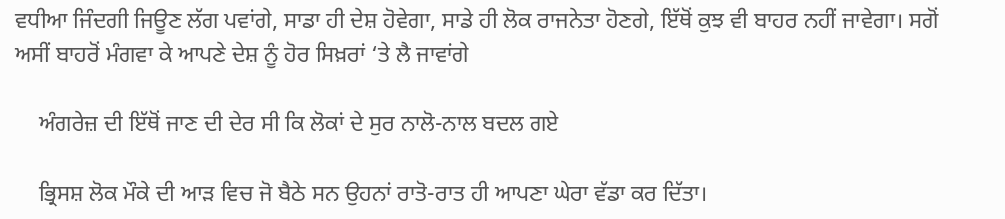ਵਧੀਆ ਜਿੰਦਗੀ ਜਿਊਣ ਲੱਗ ਪਵਾਂਗੇ, ਸਾਡਾ ਹੀ ਦੇਸ਼ ਹੋਵੇਗਾ, ਸਾਡੇ ਹੀ ਲੋਕ ਰਾਜਨੇਤਾ ਹੋਣਗੇ, ਇੱਥੋਂ ਕੁਝ ਵੀ ਬਾਹਰ ਨਹੀਂ ਜਾਵੇਗਾ। ਸਗੋਂ ਅਸੀਂ ਬਾਹਰੋਂ ਮੰਗਵਾ ਕੇ ਆਪਣੇ ਦੇਸ਼ ਨੂੰ ਹੋਰ ਸਿਖ਼ਰਾਂ ‘ਤੇ ਲੈ ਜਾਵਾਂਗੇ

    ਅੰਗਰੇਜ਼ ਦੀ ਇੱਥੋਂ ਜਾਣ ਦੀ ਦੇਰ ਸੀ ਕਿ ਲੋਕਾਂ ਦੇ ਸੁਰ ਨਾਲੋ-ਨਾਲ ਬਦਲ ਗਏ

    ਭ੍ਰਿਸਸ਼ ਲੋਕ ਮੌਕੇ ਦੀ ਆੜ ਵਿਚ ਜੋ ਬੈਠੇ ਸਨ ਉਹਨਾਂ ਰਾਤੋ-ਰਾਤ ਹੀ ਆਪਣਾ ਘੇਰਾ ਵੱਡਾ ਕਰ ਦਿੱਤਾ।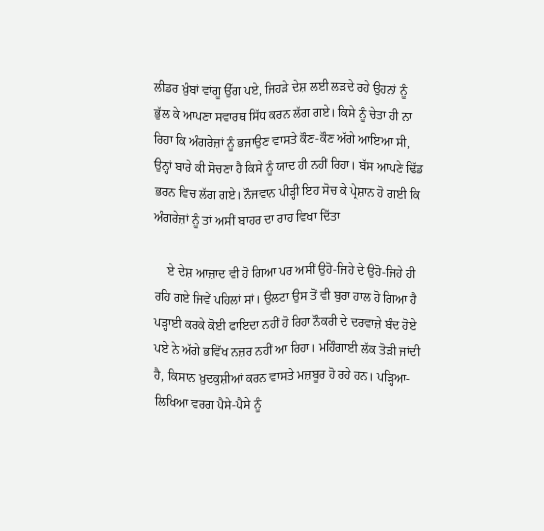ਲੀਡਰ ਖ਼ੁੰਬਾਂ ਵਾਂਗੂ ਉੱਗ ਪਏ, ਜਿਹੜੇ ਦੇਸ਼ ਲਈ ਲੜਦੇ ਰਹੇ ਉਹਨਾਂ ਨੂੰ ਭੁੱਲ ਕੇ ਆਪਣਾ ਸਵਾਰਥ ਸਿੱਧ ਕਰਨ ਲੱਗ ਗਏ। ਕਿਸੇ ਨੂੰ ਚੇਤਾ ਹੀ ਨਾ ਰਿਹਾ ਕਿ ਅੰਗਰੇਜ਼ਾਂ ਨੂੰ ਭਜਾਉਣ ਵਾਸਤੇ ਕੌਣ-ਕੌਣ ਅੱਗੇ ਆਇਆ ਸੀ, ਉਨ੍ਹਾਂ ਬਾਰੇ ਕੀ ਸੋਚਣਾ ਹੈ ਕਿਸੇ ਨੂੰ ਯਾਦ ਹੀ ਨਹੀਂ ਰਿਹਾ। ਬੱਸ ਆਪਣੇ ਢਿੱਡ ਭਰਨ ਵਿਚ ਲੱਗ ਗਏ। ਨੌਜਵਾਨ ਪੀੜ੍ਹੀ ਇਹ ਸੋਚ ਕੇ ਪ੍ਰੇਸ਼ਾਨ ਹੋ ਗਈ ਕਿ ਅੰਗਰੇਜ਼ਾਂ ਨੂੰ ਤਾਂ ਅਸੀਂ ਬਾਹਰ ਦਾ ਰਾਹ ਵਿਖਾ ਦਿੱਤਾ

    ਏ ਦੇਸ਼ ਆਜ਼ਾਦ ਵੀ ਹੋ ਗਿਆ ਪਰ ਅਸੀਂ ਉਹੋ-ਜਿਹੇ ਦੇ ਉਹੋ-ਜਿਹੇ ਹੀ ਰਹਿ ਗਏ ਜਿਵੇਂ ਪਹਿਲਾਂ ਸਾਂ। ਉਲਟਾ ਉਸ ਤੋਂ ਵੀ ਬੁਰਾ ਹਾਲ ਹੋ ਗਿਆ ਹੈ ਪੜ੍ਹਾਈ ਕਰਕੇ ਕੋਈ ਫਾਇਦਾ ਨਹੀਂ ਹੋ ਰਿਹਾ ਨੌਕਰੀ ਦੇ ਦਰਵਾਜ਼ੇ ਬੰਦ ਹੋਏ ਪਏ ਨੇ ਅੱਗੇ ਭਵਿੱਖ ਨਜ਼ਰ ਨਹੀਂ ਆ ਰਿਹਾ। ਮਹਿੰਗਾਈ ਲੱਕ ਤੋੜੀ ਜਾਂਦੀ ਹੈ, ਕਿਸਾਨ ਖ਼ੁਦਕੁਸ਼ੀਆਂ ਕਰਨ ਵਾਸਤੇ ਮਜ਼ਬੂਰ ਹੋ ਰਹੇ ਹਨ। ਪੜ੍ਹਿਆ-ਲਿਖਿਆ ਵਰਗ ਪੈਸੇ-ਪੈਸੇ ਨੂੰ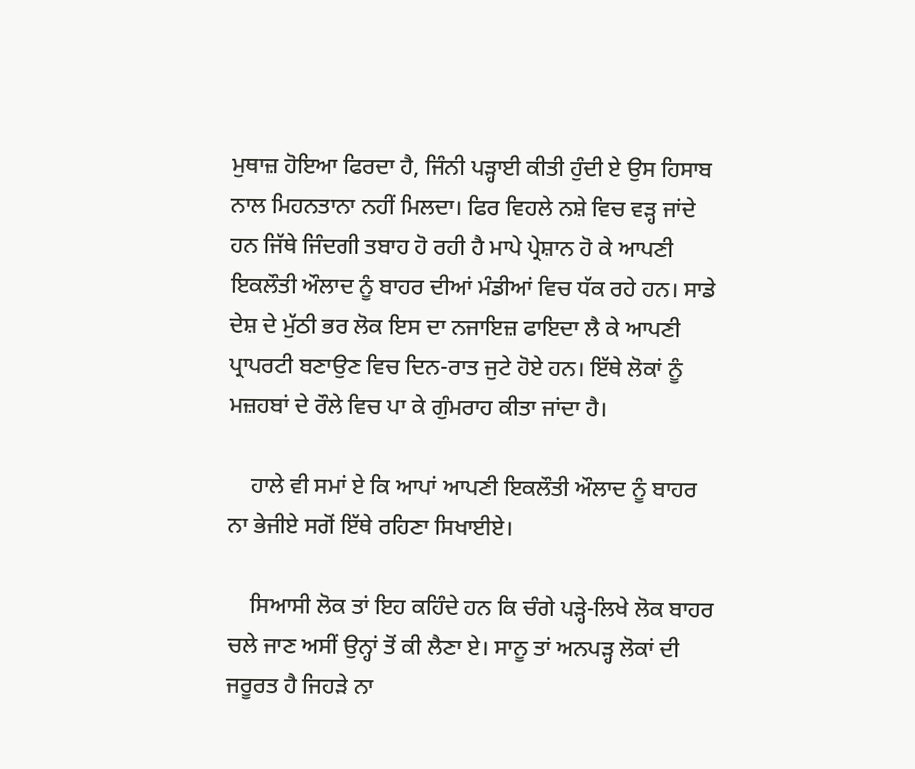ਮੁਥਾਜ਼ ਹੋਇਆ ਫਿਰਦਾ ਹੈ, ਜਿੰਨੀ ਪੜ੍ਹਾਈ ਕੀਤੀ ਹੁੰਦੀ ਏ ਉਸ ਹਿਸਾਬ ਨਾਲ ਮਿਹਨਤਾਨਾ ਨਹੀਂ ਮਿਲਦਾ। ਫਿਰ ਵਿਹਲੇ ਨਸ਼ੇ ਵਿਚ ਵੜ੍ਹ ਜਾਂਦੇ ਹਨ ਜਿੱਥੇ ਜਿੰਦਗੀ ਤਬਾਹ ਹੋ ਰਹੀ ਹੈ ਮਾਪੇ ਪ੍ਰੇਸ਼ਾਨ ਹੋ ਕੇ ਆਪਣੀ ਇਕਲੌਤੀ ਔਲਾਦ ਨੂੰ ਬਾਹਰ ਦੀਆਂ ਮੰਡੀਆਂ ਵਿਚ ਧੱਕ ਰਹੇ ਹਨ। ਸਾਡੇ ਦੇਸ਼ ਦੇ ਮੁੱਠੀ ਭਰ ਲੋਕ ਇਸ ਦਾ ਨਜਾਇਜ਼ ਫਾਇਦਾ ਲੈ ਕੇ ਆਪਣੀ ਪ੍ਰਾਪਰਟੀ ਬਣਾਉਣ ਵਿਚ ਦਿਨ-ਰਾਤ ਜੁਟੇ ਹੋਏ ਹਨ। ਇੱਥੇ ਲੋਕਾਂ ਨੂੰ ਮਜ਼ਹਬਾਂ ਦੇ ਰੌਲੇ ਵਿਚ ਪਾ ਕੇ ਗੁੰਮਰਾਹ ਕੀਤਾ ਜਾਂਦਾ ਹੈ।

    ਹਾਲੇ ਵੀ ਸਮਾਂ ਏ ਕਿ ਆਪਾਂ ਆਪਣੀ ਇਕਲੌਤੀ ਔਲਾਦ ਨੂੰ ਬਾਹਰ ਨਾ ਭੇਜੀਏ ਸਗੋਂ ਇੱਥੇ ਰਹਿਣਾ ਸਿਖਾਈਏ।

    ਸਿਆਸੀ ਲੋਕ ਤਾਂ ਇਹ ਕਹਿੰਦੇ ਹਨ ਕਿ ਚੰਗੇ ਪੜ੍ਹੇ-ਲਿਖੇ ਲੋਕ ਬਾਹਰ ਚਲੇ ਜਾਣ ਅਸੀਂ ਉਨ੍ਹਾਂ ਤੋਂ ਕੀ ਲੈਣਾ ਏ। ਸਾਨੂ ਤਾਂ ਅਨਪੜ੍ਹ ਲੋਕਾਂ ਦੀ ਜਰੂਰਤ ਹੈ ਜਿਹੜੇ ਨਾ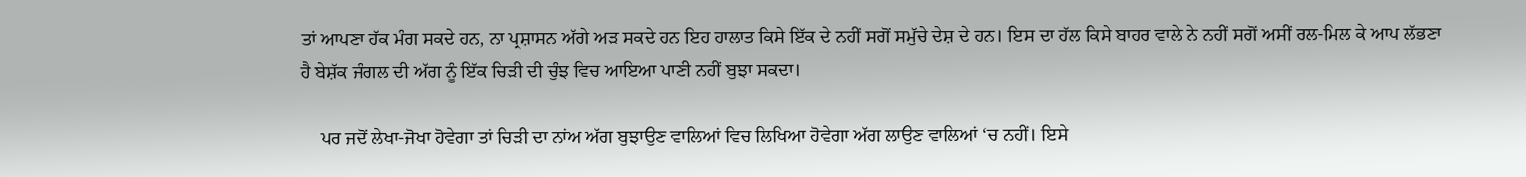ਤਾਂ ਆਪਣਾ ਹੱਕ ਮੰਗ ਸਕਦੇ ਹਨ, ਨਾ ਪ੍ਰਸ਼ਾਸਨ ਅੱਗੇ ਅੜ ਸਕਦੇ ਹਨ ਇਹ ਹਾਲਾਤ ਕਿਸੇ ਇੱਕ ਦੇ ਨਹੀਂ ਸਗੋਂ ਸਮੁੱਚੇ ਦੇਸ਼ ਦੇ ਹਨ। ਇਸ ਦਾ ਹੱਲ ਕਿਸੇ ਬਾਹਰ ਵਾਲੇ ਨੇ ਨਹੀਂ ਸਗੋਂ ਅਸੀਂ ਰਲ-ਮਿਲ ਕੇ ਆਪ ਲੱਭਣਾ ਹੈ ਬੇਸ਼ੱਕ ਜੰਗਲ ਦੀ ਅੱਗ ਨੂੰ ਇੱਕ ਚਿੜੀ ਦੀ ਚੁੰਝ ਵਿਚ ਆਇਆ ਪਾਣੀ ਨਹੀਂ ਬੁਝਾ ਸਕਦਾ।

    ਪਰ ਜਦੋਂ ਲੇਖਾ-ਜੋਖਾ ਹੋਵੇਗਾ ਤਾਂ ਚਿੜੀ ਦਾ ਨਾਂਅ ਅੱਗ ਬੁਝਾਉਣ ਵਾਲਿਆਂ ਵਿਚ ਲਿਖਿਆ ਹੋਵੇਗਾ ਅੱਗ ਲਾਉਣ ਵਾਲਿਆਂ ‘ਚ ਨਹੀਂ। ਇਸੇ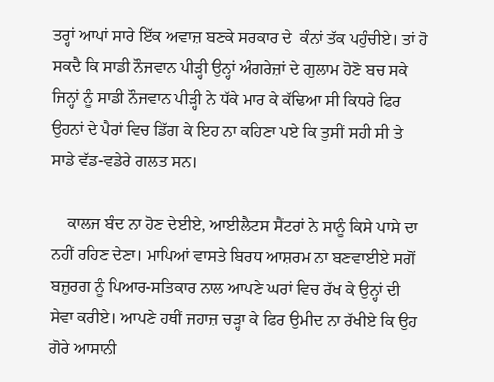ਤਰ੍ਹਾਂ ਆਪਾਂ ਸਾਰੇ ਇੱਕ ਅਵਾਜ਼ ਬਣਕੇ ਸਰਕਾਰ ਦੇ  ਕੰਨਾਂ ਤੱਕ ਪਹੁੰਚੀਏ। ਤਾਂ ਹੋ ਸਕਦੈ ਕਿ ਸਾਡੀ ਨੌਜਵਾਨ ਪੀੜ੍ਹੀ ਉਨ੍ਹਾਂ ਅੰਗਰੇਜ਼ਾਂ ਦੇ ਗੁਲਾਮ ਹੋਣੋ ਬਚ ਸਕੇ ਜਿਨ੍ਹਾਂ ਨੂੰ ਸਾਡੀ ਨੌਜਵਾਨ ਪੀੜ੍ਹੀ ਨੇ ਧੱਕੇ ਮਾਰ ਕੇ ਕੱਢਿਆ ਸੀ ਕਿਧਰੇ ਫਿਰ ਉਹਨਾਂ ਦੇ ਪੈਰਾਂ ਵਿਚ ਡਿੱਗ ਕੇ ਇਹ ਨਾ ਕਹਿਣਾ ਪਏ ਕਿ ਤੁਸੀਂ ਸਹੀ ਸੀ ਤੇ ਸਾਡੇ ਵੱਡ-ਵਡੇਰੇ ਗਲਤ ਸਨ।

    ਕਾਲਜ ਬੰਦ ਨਾ ਹੋਣ ਦੇਈਏ, ਆਈਲੈਟਸ ਸੈਂਟਰਾਂ ਨੇ ਸਾਨੂੰ ਕਿਸੇ ਪਾਸੇ ਦਾ ਨਹੀਂ ਰਹਿਣ ਦੇਣਾ। ਮਾਪਿਆਂ ਵਾਸਤੇ ਬਿਰਧ ਆਸ਼ਰਮ ਨਾ ਬਣਵਾਈਏ ਸਗੋਂ ਬਜ਼ੁਰਗ ਨੂੰ ਪਿਆਰ-ਸਤਿਕਾਰ ਨਾਲ ਆਪਣੇ ਘਰਾਂ ਵਿਚ ਰੱਖ ਕੇ ਉਨ੍ਹਾਂ ਦੀ ਸੇਵਾ ਕਰੀਏ। ਆਪਣੇ ਹਥੀਂ ਜਹਾਜ਼ ਚੜ੍ਹਾ ਕੇ ਫਿਰ ਉਮੀਦ ਨਾ ਰੱਖੀਏ ਕਿ ਉਹ ਗੋਰੇ ਆਸਾਨੀ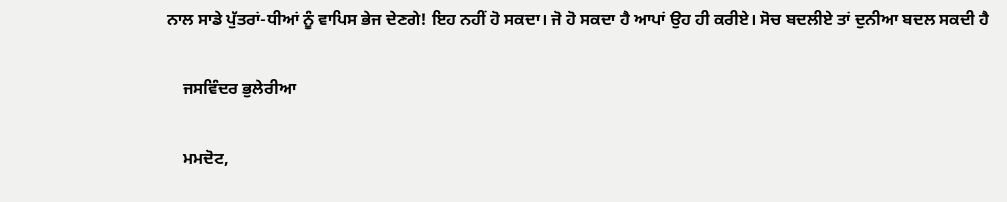ਨਾਲ ਸਾਡੇ ਪੁੱਤਰਾਂ-ਧੀਆਂ ਨੂੰ ਵਾਪਿਸ ਭੇਜ ਦੇਣਗੇ! ਇਹ ਨਹੀਂ ਹੋ ਸਕਦਾ। ਜੋ ਹੋ ਸਕਦਾ ਹੈ ਆਪਾਂ ਉਹ ਹੀ ਕਰੀਏ। ਸੋਚ ਬਦਲੀਏ ਤਾਂ ਦੁਨੀਆ ਬਦਲ ਸਕਦੀ ਹੈ

    ਜਸਵਿੰਦਰ ਭੁਲੇਰੀਆ

    ਮਮਦੋਟ,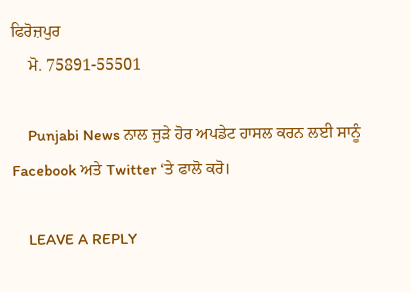ਫਿਰੋਜ਼ਪੁਰ
    ਮੋ. 75891-55501

    Punjabi News ਨਾਲ ਜੁੜੇ ਹੋਰ ਅਪਡੇਟ ਹਾਸਲ ਕਰਨ ਲਈ ਸਾਨੂੰ Facebook ਅਤੇ Twitter ‘ਤੇ ਫਾਲੋ ਕਰੋ।

    LEAVE A REPLY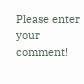Please enter your comment!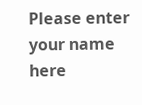Please enter your name here